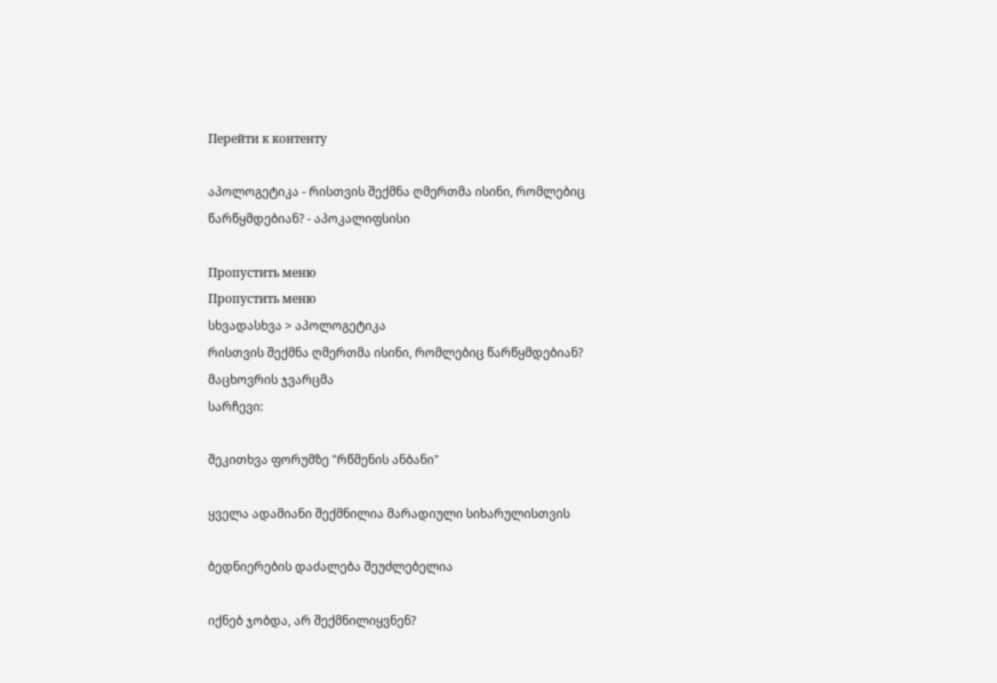Перейти к контенту

აპოლოგეტიკა - რისთვის შექმნა ღმერთმა ისინი, რომლებიც წარწყმდებიან? - აპოკალიფსისი

Пропустить меню
Пропустить меню
სხვადასხვა > აპოლოგეტიკა
რისთვის შექმნა ღმერთმა ისინი, რომლებიც წარწყმდებიან?
მაცხოვრის ჯვარცმა
სარჩევი:

შეკითხვა ფორუმზე "რწმენის ანბანი"

ყველა ადამიანი შექმნილია მარადიული სიხარულისთვის

ბედნიერების დაძალება შეუძლებელია

იქნებ ჯობდა, არ შექმნილიყვნენ?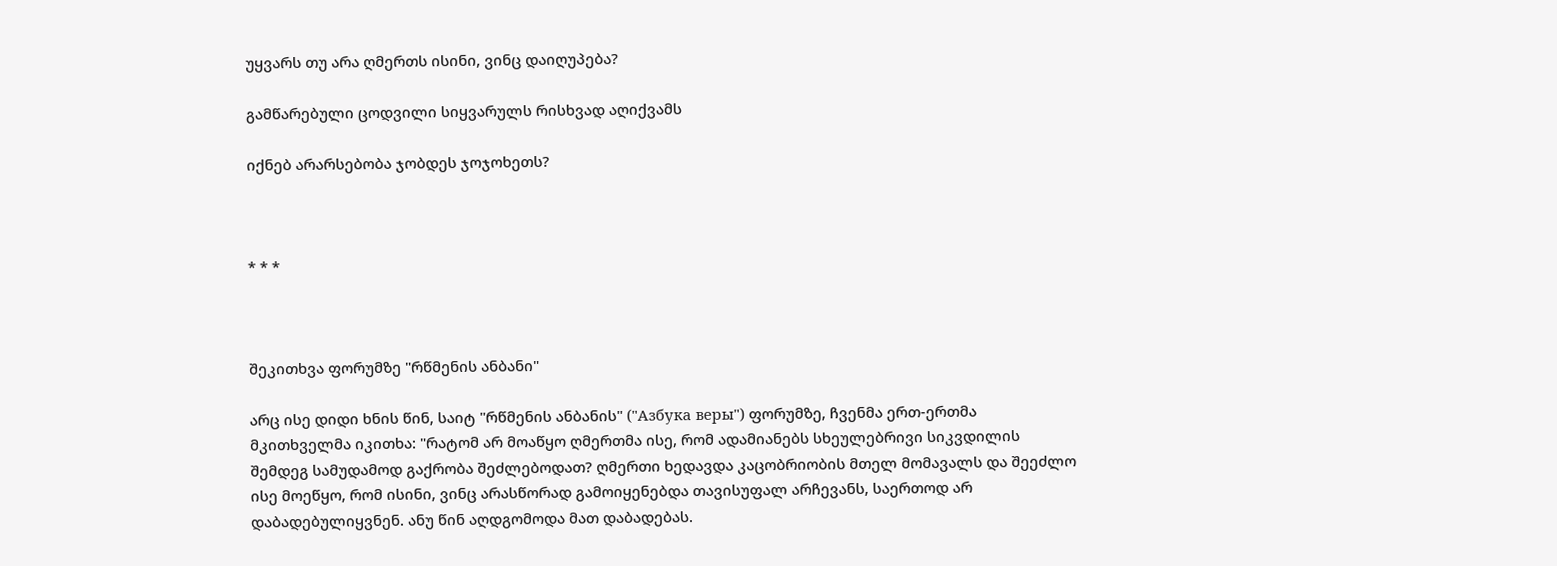უყვარს თუ არა ღმერთს ისინი, ვინც დაიღუპება?

გამწარებული ცოდვილი სიყვარულს რისხვად აღიქვამს

იქნებ არარსებობა ჯობდეს ჯოჯოხეთს?



* * *



შეკითხვა ფორუმზე "რწმენის ანბანი"

არც ისე დიდი ხნის წინ, საიტ "რწმენის ანბანის" ("Азбука веры") ფორუმზე, ჩვენმა ერთ-ერთმა მკითხველმა იკითხა: "რატომ არ მოაწყო ღმერთმა ისე, რომ ადამიანებს სხეულებრივი სიკვდილის შემდეგ სამუდამოდ გაქრობა შეძლებოდათ? ღმერთი ხედავდა კაცობრიობის მთელ მომავალს და შეეძლო ისე მოეწყო, რომ ისინი, ვინც არასწორად გამოიყენებდა თავისუფალ არჩევანს, საერთოდ არ დაბადებულიყვნენ. ანუ წინ აღდგომოდა მათ დაბადებას.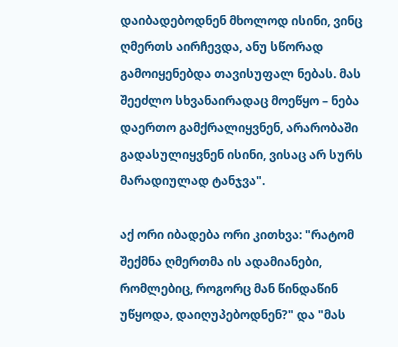დაიბადებოდნენ მხოლოდ ისინი, ვინც ღმერთს აირჩევდა, ანუ სწორად გამოიყენებდა თავისუფალ ნებას. მას შეეძლო სხვანაირადაც მოეწყო – ნება დაერთო გამქრალიყვნენ, არარობაში გადასულიყვნენ ისინი, ვისაც არ სურს მარადიულად ტანჯვა".

აქ ორი იბადება ორი კითხვა: "რატომ შექმნა ღმერთმა ის ადამიანები, რომლებიც, როგორც მან წინდაწინ უწყოდა, დაიღუპებოდნენ?" და "მას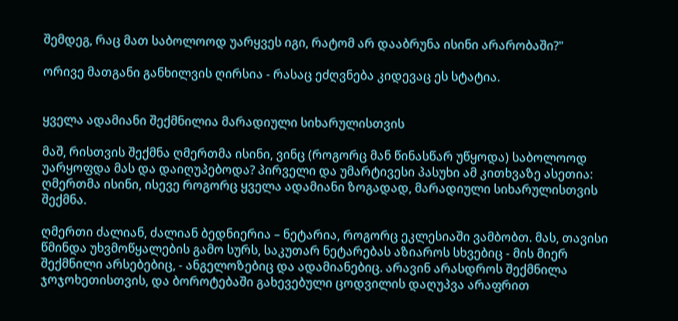შემდეგ, რაც მათ საბოლოოდ უარყვეს იგი, რატომ არ დააბრუნა ისინი არარობაში?"

ორივე მათგანი განხილვის ღირსია - რასაც ეძღვნება კიდევაც ეს სტატია.


ყველა ადამიანი შექმნილია მარადიული სიხარულისთვის

მაშ, რისთვის შექმნა ღმერთმა ისინი, ვინც (როგორც მან წინასწარ უწყოდა) საბოლოოდ უარყოფდა მას და დაიღუპებოდა? პირველი და უმარტივესი პასუხი ამ კითხვაზე ასეთია: ღმერთმა ისინი, ისევე როგორც ყველა ადამიანი ზოგადად, მარადიული სიხარულისთვის შექმნა.

ღმერთი ძალიან, ძალიან ბედნიერია – ნეტარია, როგორც ეკლესიაში ვამბობთ. მას, თავისი წმინდა უხვმოწყალების გამო სურს, საკუთარ ნეტარებას აზიაროს სხვებიც - მის მიერ შექმნილი არსებებიც, - ანგელოზებიც და ადამიანებიც. არავინ არასდროს შექმნილა ჯოჯოხეთისთვის, და ბოროტებაში გახევებული ცოდვილის დაღუპვა არაფრით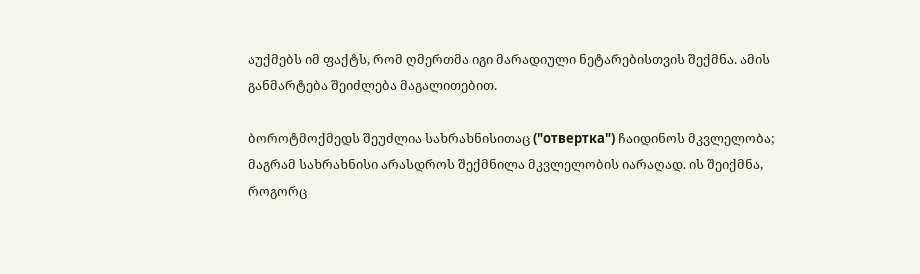აუქმებს იმ ფაქტს, რომ ღმერთმა იგი მარადიული ნეტარებისთვის შექმნა. ამის განმარტება შეიძლება მაგალითებით.

ბოროტმოქმედს შეუძლია სახრახნისითაც ("отвертка") ჩაიდინოს მკვლელობა; მაგრამ სახრახნისი არასდროს შექმნილა მკვლელობის იარაღად. ის შეიქმნა, როგორც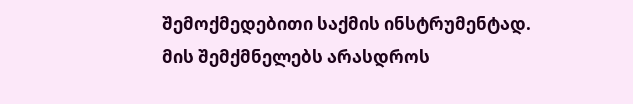შემოქმედებითი საქმის ინსტრუმენტად. მის შემქმნელებს არასდროს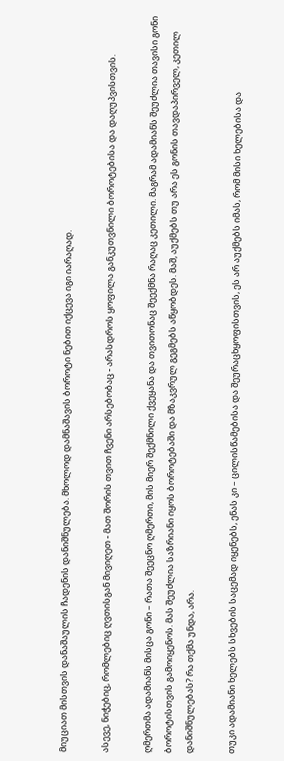მიუციათ მისთვის დანაშაულის ჩადენის დანიშნულება. მხოლოდ დამნაშავის ბოროტი ნებით იქცევა იგი იარაღად.

ასევე, ნიჭებიც, რომლებიც ღვთისგან მივიღეთ - მათ შორის თვით ჩვენი არსებობაც - არასდროს ყოფილა განკუთვნილი ბოროტებისა და დაღუპვისთვის.

ღმერთმა ადამიანს მისცა გონი – რათა შეეცნო ღმერთი, მის მიერ შექმნილი ქვეყანა და თვითონაც შეექმნა რაღაც კეთილი. მაგრამ ადამიანს შეუძლია თავისი გონი ბოროტისთვის გამოიყენოს. მას შეუძლია საზრიანი იყოს ბოროტებაში და მზაკვრულ გეგმებს აწყობდეს. მაშ, აუქმებს თუ არა ეს გონის თავდაპირველ, კეთილ დანიშნულებას? რა თქმა უნდა, არა.

თუკი ადამიანი ხელებს სხვების საცემად იყენებს, ენას კი – ცილისწამებისა და შეურაცხყოფისთვის, ეს არ აუქმებს იმას, რომ მისი ხელებისა და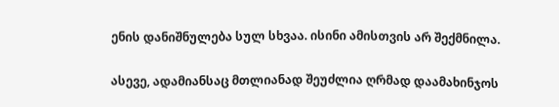ენის დანიშნულება სულ სხვაა. ისინი ამისთვის არ შექმნილა.

ასევე, ადამიანსაც მთლიანად შეუძლია ღრმად დაამახინჯოს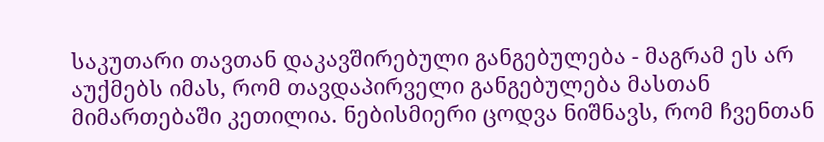საკუთარი თავთან დაკავშირებული განგებულება - მაგრამ ეს არ აუქმებს იმას, რომ თავდაპირველი განგებულება მასთან მიმართებაში კეთილია. ნებისმიერი ცოდვა ნიშნავს, რომ ჩვენთან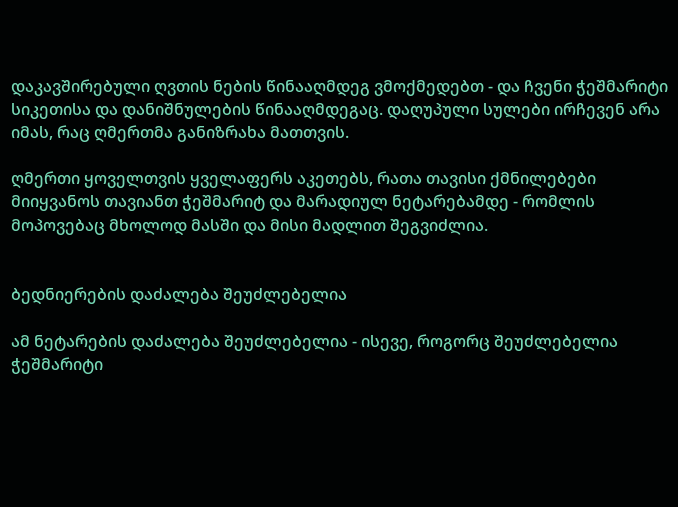დაკავშირებული ღვთის ნების წინააღმდეგ ვმოქმედებთ - და ჩვენი ჭეშმარიტი სიკეთისა და დანიშნულების წინააღმდეგაც. დაღუპული სულები ირჩევენ არა იმას, რაც ღმერთმა განიზრახა მათთვის.

ღმერთი ყოველთვის ყველაფერს აკეთებს, რათა თავისი ქმნილებები მიიყვანოს თავიანთ ჭეშმარიტ და მარადიულ ნეტარებამდე - რომლის მოპოვებაც მხოლოდ მასში და მისი მადლით შეგვიძლია.


ბედნიერების დაძალება შეუძლებელია

ამ ნეტარების დაძალება შეუძლებელია - ისევე, როგორც შეუძლებელია ჭეშმარიტი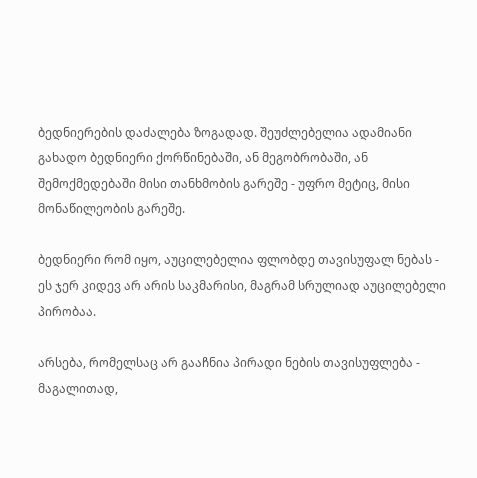ბედნიერების დაძალება ზოგადად. შეუძლებელია ადამიანი გახადო ბედნიერი ქორწინებაში, ან მეგობრობაში, ან შემოქმედებაში მისი თანხმობის გარეშე - უფრო მეტიც, მისი მონაწილეობის გარეშე.

ბედნიერი რომ იყო, აუცილებელია ფლობდე თავისუფალ ნებას - ეს ჯერ კიდევ არ არის საკმარისი, მაგრამ სრულიად აუცილებელი პირობაა.

არსება, რომელსაც არ გააჩნია პირადი ნების თავისუფლება - მაგალითად,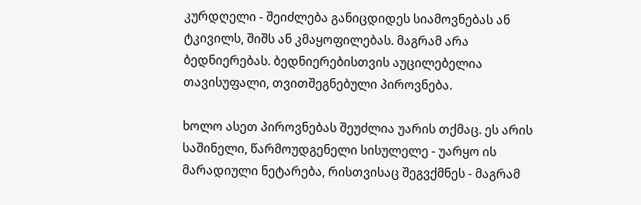კურდღელი - შეიძლება განიცდიდეს სიამოვნებას ან ტკივილს, შიშს ან კმაყოფილებას. მაგრამ არა ბედნიერებას. ბედნიერებისთვის აუცილებელია თავისუფალი, თვითშეგნებული პიროვნება.

ხოლო ასეთ პიროვნებას შეუძლია უარის თქმაც. ეს არის საშინელი, წარმოუდგენელი სისულელე - უარყო ის მარადიული ნეტარება, რისთვისაც შეგვქმნეს - მაგრამ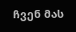ჩვენ მას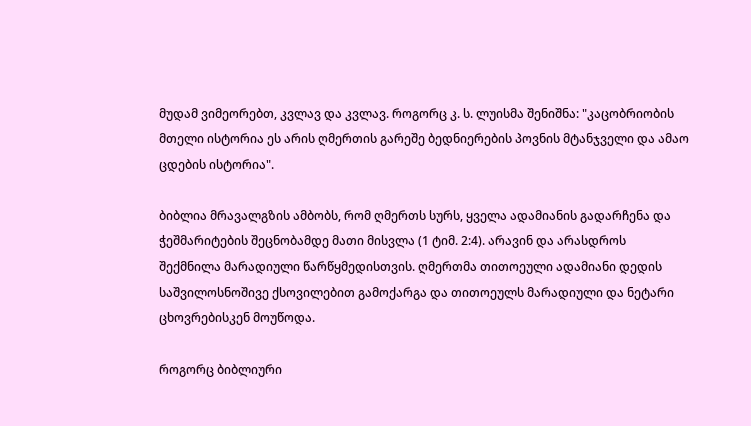მუდამ ვიმეორებთ, კვლავ და კვლავ. როგორც კ. ს. ლუისმა შენიშნა: "კაცობრიობის მთელი ისტორია ეს არის ღმერთის გარეშე ბედნიერების პოვნის მტანჯველი და ამაო ცდების ისტორია".

ბიბლია მრავალგზის ამბობს, რომ ღმერთს სურს, ყველა ადამიანის გადარჩენა და ჭეშმარიტების შეცნობამდე მათი მისვლა (1 ტიმ. 2:4). არავინ და არასდროს შექმნილა მარადიული წარწყმედისთვის. ღმერთმა თითოეული ადამიანი დედის საშვილოსნოშივე ქსოვილებით გამოქარგა და თითოეულს მარადიული და ნეტარი ცხოვრებისკენ მოუწოდა.

როგორც ბიბლიური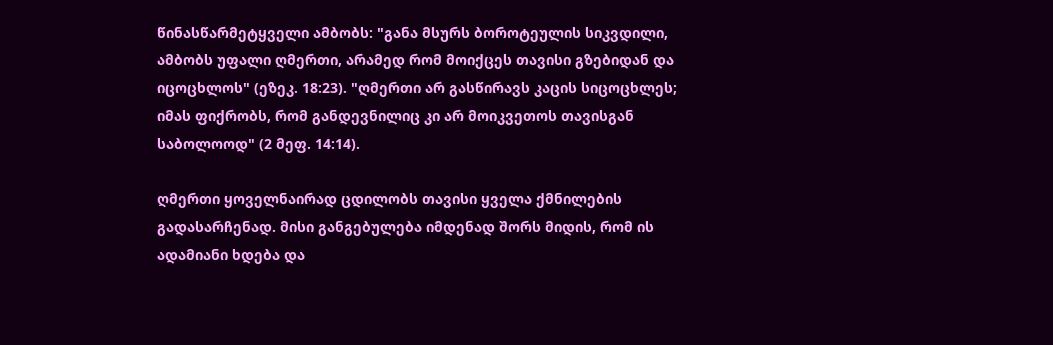წინასწარმეტყველი ამბობს: "განა მსურს ბოროტეულის სიკვდილი, ამბობს უფალი ღმერთი, არამედ რომ მოიქცეს თავისი გზებიდან და იცოცხლოს" (ეზეკ. 18:23). "ღმერთი არ გასწირავს კაცის სიცოცხლეს; იმას ფიქრობს, რომ განდევნილიც კი არ მოიკვეთოს თავისგან საბოლოოდ" (2 მეფ. 14:14).

ღმერთი ყოველნაირად ცდილობს თავისი ყველა ქმნილების გადასარჩენად. მისი განგებულება იმდენად შორს მიდის, რომ ის ადამიანი ხდება და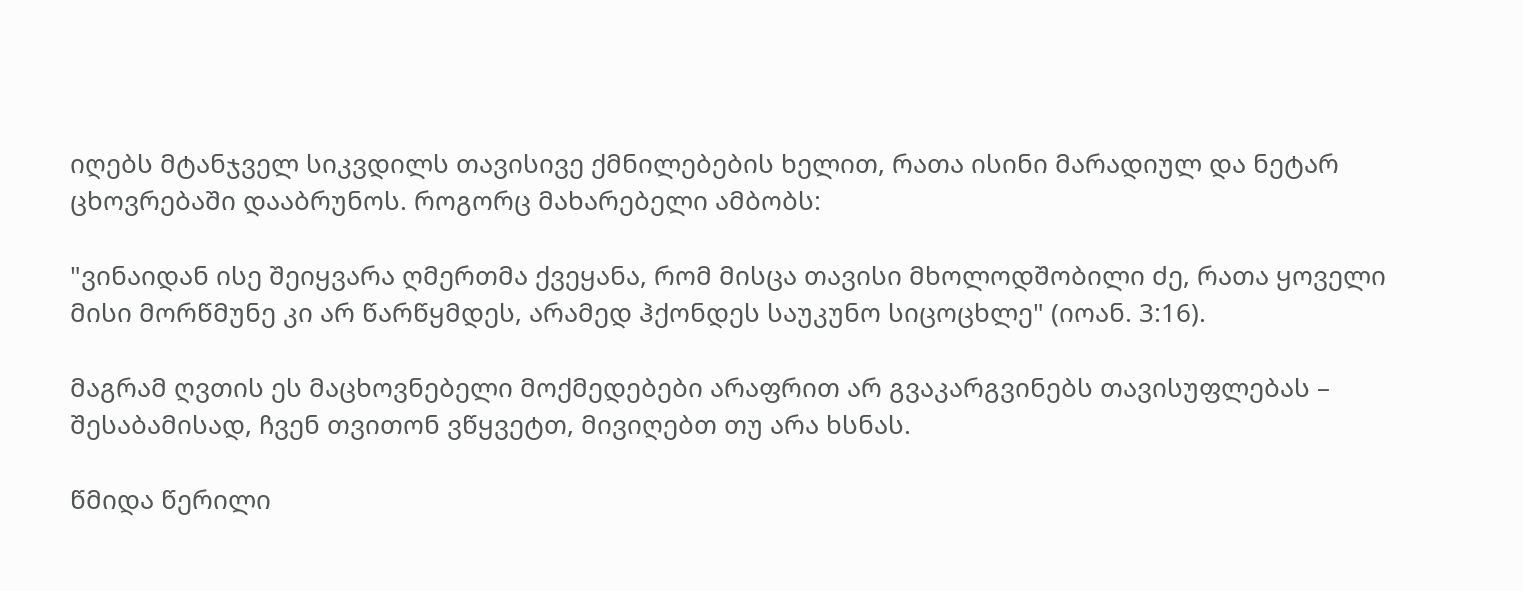იღებს მტანჯველ სიკვდილს თავისივე ქმნილებების ხელით, რათა ისინი მარადიულ და ნეტარ ცხოვრებაში დააბრუნოს. როგორც მახარებელი ამბობს:

"ვინაიდან ისე შეიყვარა ღმერთმა ქვეყანა, რომ მისცა თავისი მხოლოდშობილი ძე, რათა ყოველი მისი მორწმუნე კი არ წარწყმდეს, არამედ ჰქონდეს საუკუნო სიცოცხლე" (იოან. 3:16).

მაგრამ ღვთის ეს მაცხოვნებელი მოქმედებები არაფრით არ გვაკარგვინებს თავისუფლებას – შესაბამისად, ჩვენ თვითონ ვწყვეტთ, მივიღებთ თუ არა ხსნას.

წმიდა წერილი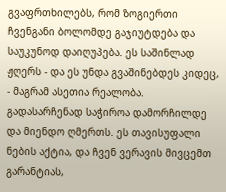გვაფრთხილებს, რომ ზოგიერთი ჩვენგანი ბოლომდე გაჯიუტდება და საუკუნოდ დაიღუპება. ეს საშინლად ჟღერს - და ეს უნდა გვაშინებდეს კიდეც, - მაგრამ ასეთია რეალობა. გადასარჩენად საჭიროა დამორჩილდე და მიენდო ღმერთს. ეს თავისუფალი ნების აქტია, და ჩვენ ვერავის მივცემთ გარანტიას,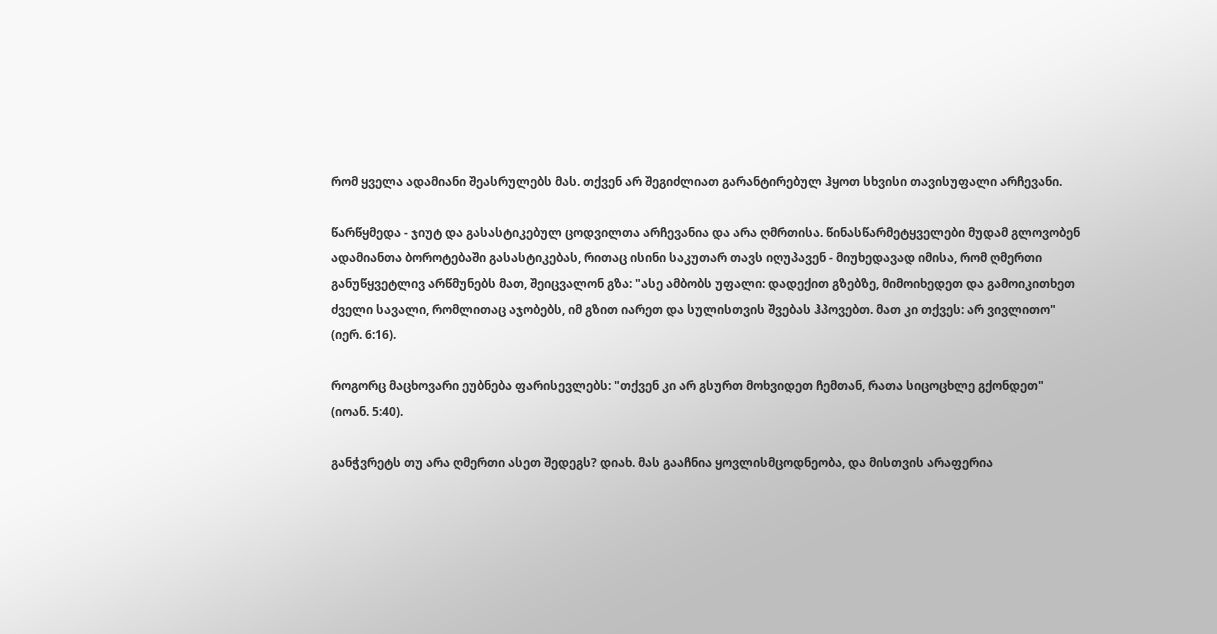რომ ყველა ადამიანი შეასრულებს მას. თქვენ არ შეგიძლიათ გარანტირებულ ჰყოთ სხვისი თავისუფალი არჩევანი.

წარწყმედა - ჯიუტ და გასასტიკებულ ცოდვილთა არჩევანია და არა ღმრთისა. წინასწარმეტყველები მუდამ გლოვობენ ადამიანთა ბოროტებაში გასასტიკებას, რითაც ისინი საკუთარ თავს იღუპავენ - მიუხედავად იმისა, რომ ღმერთი განუწყვეტლივ არწმუნებს მათ, შეიცვალონ გზა: "ასე ამბობს უფალი: დადექით გზებზე, მიმოიხედეთ და გამოიკითხეთ ძველი სავალი, რომლითაც აჯობებს, იმ გზით იარეთ და სულისთვის შვებას ჰპოვებთ. მათ კი თქვეს: არ ვივლითო" (იერ. 6:16).

როგორც მაცხოვარი ეუბნება ფარისევლებს: "თქვენ კი არ გსურთ მოხვიდეთ ჩემთან, რათა სიცოცხლე გქონდეთ" (იოან. 5:40).

განჭვრეტს თუ არა ღმერთი ასეთ შედეგს? დიახ. მას გააჩნია ყოვლისმცოდნეობა, და მისთვის არაფერია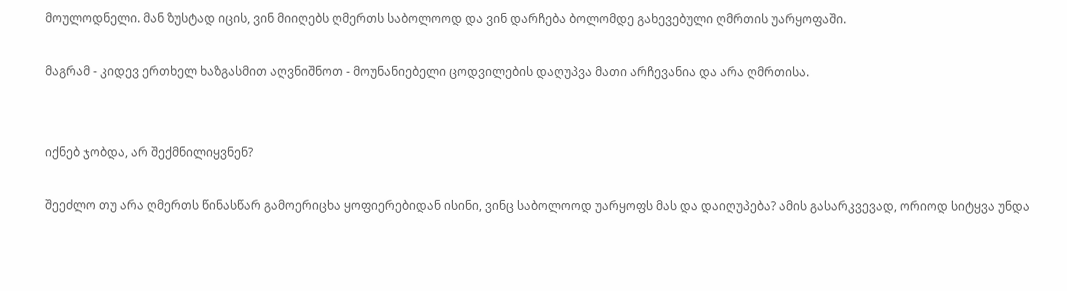მოულოდნელი. მან ზუსტად იცის, ვინ მიიღებს ღმერთს საბოლოოდ და ვინ დარჩება ბოლომდე გახევებული ღმრთის უარყოფაში.

მაგრამ - კიდევ ერთხელ ხაზგასმით აღვნიშნოთ - მოუნანიებელი ცოდვილების დაღუპვა მათი არჩევანია და არა ღმრთისა.


იქნებ ჯობდა, არ შექმნილიყვნენ?

შეეძლო თუ არა ღმერთს წინასწარ გამოერიცხა ყოფიერებიდან ისინი, ვინც საბოლოოდ უარყოფს მას და დაიღუპება? ამის გასარკვევად, ორიოდ სიტყვა უნდა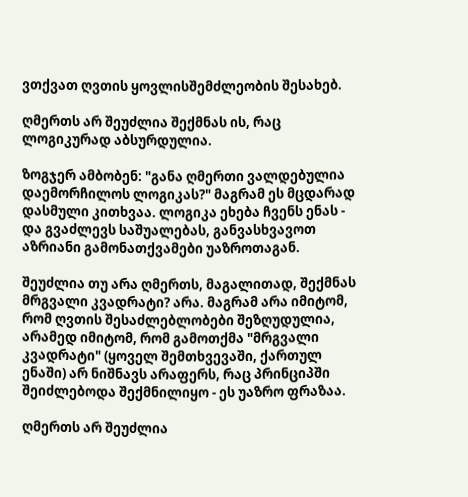ვთქვათ ღვთის ყოვლისშემძლეობის შესახებ.

ღმერთს არ შეუძლია შექმნას ის, რაც ლოგიკურად აბსურდულია.

ზოგჯერ ამბობენ: "განა ღმერთი ვალდებულია დაემორჩილოს ლოგიკას?" მაგრამ ეს მცდარად დასმული კითხვაა. ლოგიკა ეხება ჩვენს ენას - და გვაძლევს საშუალებას, განვასხვავოთ აზრიანი გამონათქვამები უაზროთაგან.

შეუძლია თუ არა ღმერთს, მაგალითად, შექმნას მრგვალი კვადრატი? არა. მაგრამ არა იმიტომ, რომ ღვთის შესაძლებლობები შეზღუდულია, არამედ იმიტომ, რომ გამოთქმა "მრგვალი კვადრატი" (ყოველ შემთხვევაში, ქართულ ენაში) არ ნიშნავს არაფერს, რაც პრინციპში შეიძლებოდა შექმნილიყო - ეს უაზრო ფრაზაა.

ღმერთს არ შეუძლია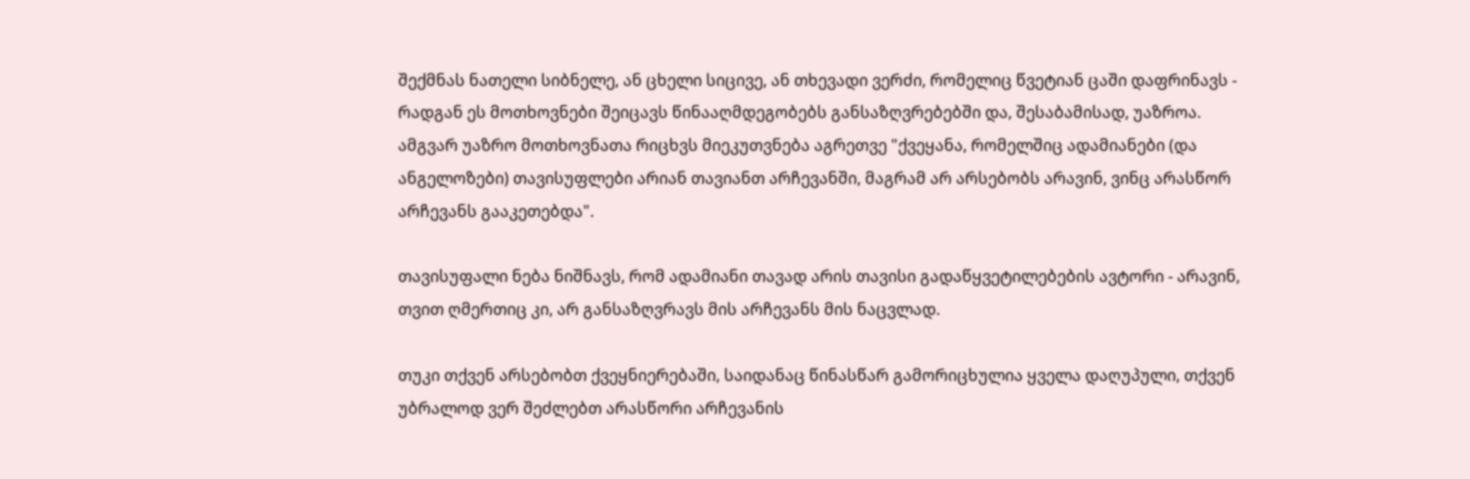შექმნას ნათელი სიბნელე, ან ცხელი სიცივე, ან თხევადი ვერძი, რომელიც წვეტიან ცაში დაფრინავს - რადგან ეს მოთხოვნები შეიცავს წინააღმდეგობებს განსაზღვრებებში და, შესაბამისად, უაზროა.
ამგვარ უაზრო მოთხოვნათა რიცხვს მიეკუთვნება აგრეთვე "ქვეყანა, რომელშიც ადამიანები (და ანგელოზები) თავისუფლები არიან თავიანთ არჩევანში, მაგრამ არ არსებობს არავინ, ვინც არასწორ არჩევანს გააკეთებდა".

თავისუფალი ნება ნიშნავს, რომ ადამიანი თავად არის თავისი გადაწყვეტილებების ავტორი - არავინ, თვით ღმერთიც კი, არ განსაზღვრავს მის არჩევანს მის ნაცვლად.

თუკი თქვენ არსებობთ ქვეყნიერებაში, საიდანაც წინასწარ გამორიცხულია ყველა დაღუპული, თქვენ უბრალოდ ვერ შეძლებთ არასწორი არჩევანის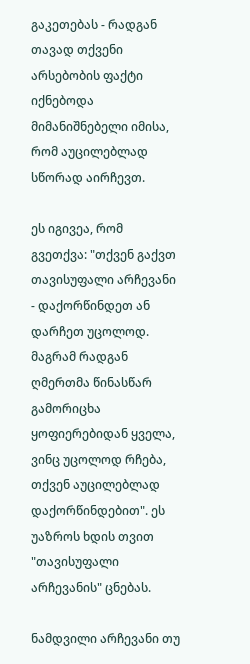გაკეთებას - რადგან თავად თქვენი არსებობის ფაქტი იქნებოდა მიმანიშნებელი იმისა, რომ აუცილებლად სწორად აირჩევთ.

ეს იგივეა, რომ გვეთქვა: "თქვენ გაქვთ თავისუფალი არჩევანი - დაქორწინდეთ ან დარჩეთ უცოლოდ. მაგრამ რადგან ღმერთმა წინასწარ გამორიცხა ყოფიერებიდან ყველა, ვინც უცოლოდ რჩება, თქვენ აუცილებლად დაქორწინდებით". ეს უაზროს ხდის თვით "თავისუფალი არჩევანის" ცნებას.

ნამდვილი არჩევანი თუ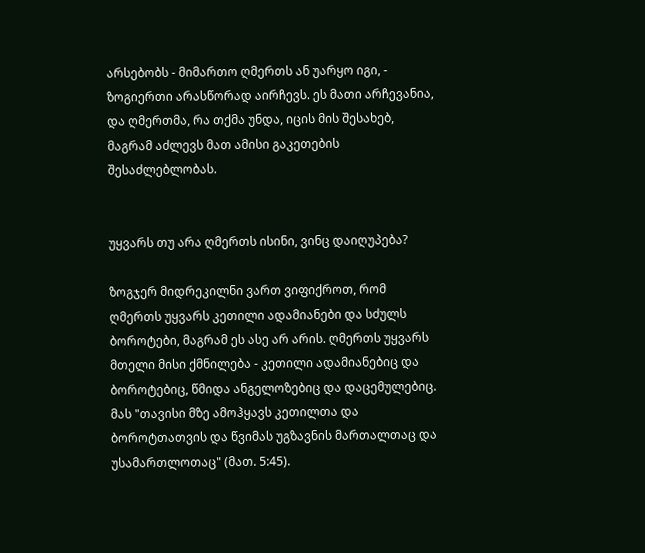არსებობს - მიმართო ღმერთს ან უარყო იგი, - ზოგიერთი არასწორად აირჩევს. ეს მათი არჩევანია, და ღმერთმა, რა თქმა უნდა, იცის მის შესახებ, მაგრამ აძლევს მათ ამისი გაკეთების შესაძლებლობას.


უყვარს თუ არა ღმერთს ისინი, ვინც დაიღუპება?

ზოგჯერ მიდრეკილნი ვართ ვიფიქროთ, რომ ღმერთს უყვარს კეთილი ადამიანები და სძულს ბოროტები, მაგრამ ეს ასე არ არის. ღმერთს უყვარს მთელი მისი ქმნილება - კეთილი ადამიანებიც და ბოროტებიც, წმიდა ანგელოზებიც და დაცემულებიც. მას "თავისი მზე ამოჰყავს კეთილთა და ბოროტთათვის და წვიმას უგზავნის მართალთაც და უსამართლოთაც" (მათ. 5:45).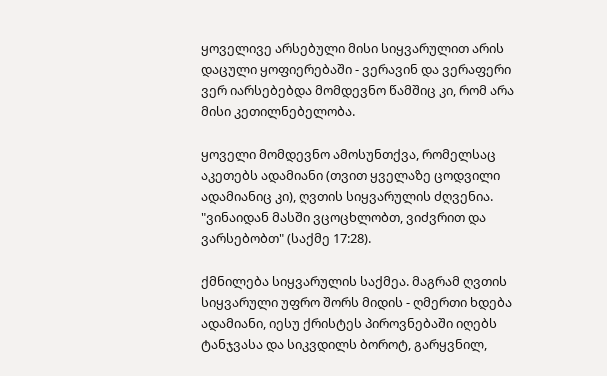ყოველივე არსებული მისი სიყვარულით არის დაცული ყოფიერებაში - ვერავინ და ვერაფერი ვერ იარსებებდა მომდევნო წამშიც კი, რომ არა მისი კეთილნებელობა.

ყოველი მომდევნო ამოსუნთქვა, რომელსაც აკეთებს ადამიანი (თვით ყველაზე ცოდვილი ადამიანიც კი), ღვთის სიყვარულის ძღვენია. "ვინაიდან მასში ვცოცხლობთ, ვიძვრით და ვარსებობთ" (საქმე 17:28).

ქმნილება სიყვარულის საქმეა. მაგრამ ღვთის სიყვარული უფრო შორს მიდის - ღმერთი ხდება ადამიანი, იესუ ქრისტეს პიროვნებაში იღებს ტანჯვასა და სიკვდილს ბოროტ, გარყვნილ,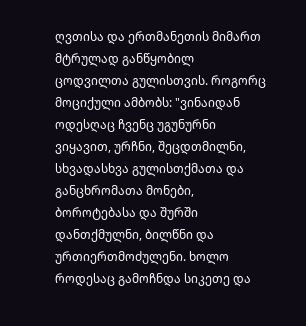ღვთისა და ერთმანეთის მიმართ მტრულად განწყობილ ცოდვილთა გულისთვის. როგორც მოციქული ამბობს: "ვინაიდან ოდესღაც ჩვენც უგუნურნი ვიყავით, ურჩნი, შეცდთმილნი, სხვადასხვა გულისთქმათა და განცხრომათა მონები, ბოროტებასა და შურში დანთქმულნი, ბილწნი და ურთიერთმოძულენი. ხოლო როდესაც გამოჩნდა სიკეთე და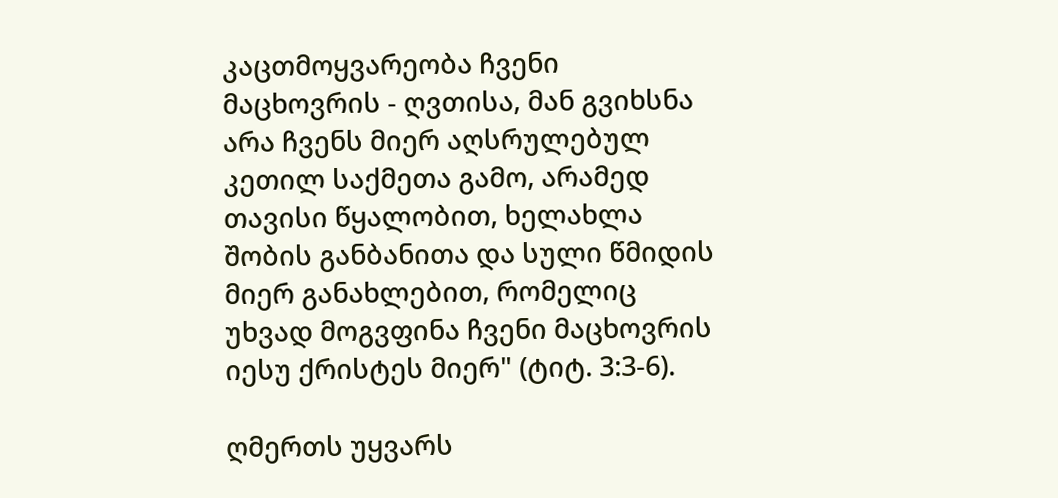კაცთმოყვარეობა ჩვენი მაცხოვრის - ღვთისა, მან გვიხსნა არა ჩვენს მიერ აღსრულებულ კეთილ საქმეთა გამო, არამედ თავისი წყალობით, ხელახლა შობის განბანითა და სული წმიდის მიერ განახლებით, რომელიც უხვად მოგვფინა ჩვენი მაცხოვრის იესუ ქრისტეს მიერ" (ტიტ. 3:3-6).

ღმერთს უყვარს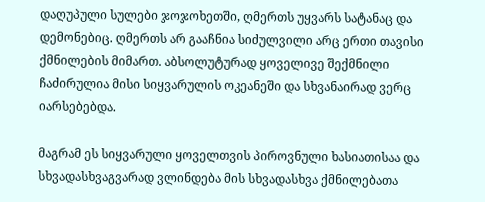დაღუპული სულები ჯოჯოხეთში, ღმერთს უყვარს სატანაც და დემონებიც. ღმერთს არ გააჩნია სიძულვილი არც ერთი თავისი ქმნილების მიმართ. აბსოლუტურად ყოველივე შექმნილი ჩაძირულია მისი სიყვარულის ოკეანეში და სხვანაირად ვერც იარსებებდა.

მაგრამ ეს სიყვარული ყოველთვის პიროვნული ხასიათისაა და სხვადასხვაგვარად ვლინდება მის სხვადასხვა ქმნილებათა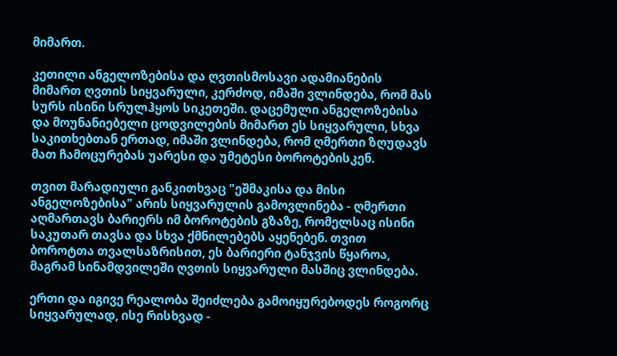მიმართ.

კეთილი ანგელოზებისა და ღვთისმოსავი ადამიანების მიმართ ღვთის სიყვარული, კერძოდ, იმაში ვლინდება, რომ მას სურს ისინი სრულჰყოს სიკეთეში. დაცემული ანგელოზებისა და მოუნანიებელი ცოდვილების მიმართ ეს სიყვარული, სხვა საკითხებთან ერთად, იმაში ვლინდება, რომ ღმერთი ზღუდავს მათ ჩამოცურებას უარესი და უმეტესი ბოროტებისკენ.

თვით მარადიული განკითხვაც "ეშმაკისა და მისი ანგელოზებისა" არის სიყვარულის გამოვლინება - ღმერთი აღმართავს ბარიერს იმ ბოროტების გზაზე, რომელსაც ისინი საკუთარ თავსა და სხვა ქმნილებებს აყენებენ. თვით ბოროტთა თვალსაზრისით, ეს ბარიერი ტანჯვის წყაროა, მაგრამ სინამდვილეში ღვთის სიყვარული მასშიც ვლინდება.

ერთი და იგივე რეალობა შეიძლება გამოიყურებოდეს როგორც სიყვარულად, ისე რისხვად -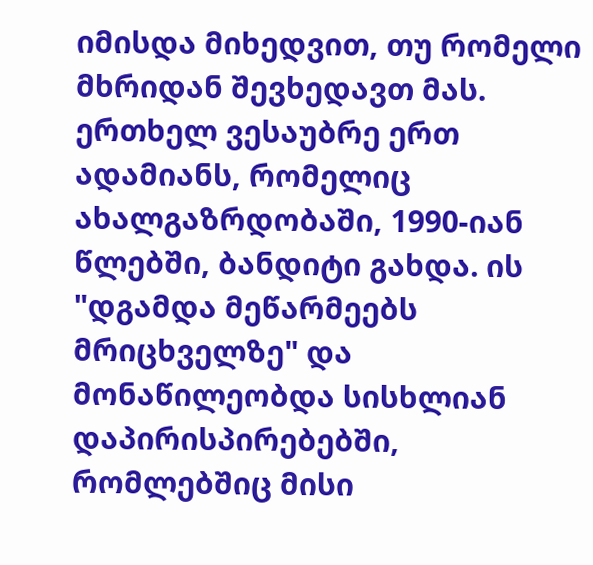იმისდა მიხედვით, თუ რომელი მხრიდან შევხედავთ მას. ერთხელ ვესაუბრე ერთ ადამიანს, რომელიც ახალგაზრდობაში, 1990-იან წლებში, ბანდიტი გახდა. ის "დგამდა მეწარმეებს მრიცხველზე" და მონაწილეობდა სისხლიან დაპირისპირებებში, რომლებშიც მისი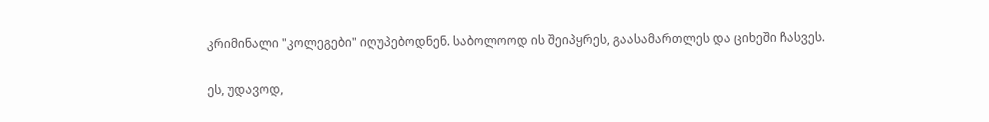კრიმინალი "კოლეგები" იღუპებოდნენ. საბოლოოდ ის შეიპყრეს, გაასამართლეს და ციხეში ჩასვეს.

ეს, უდავოდ,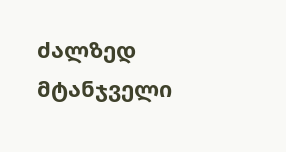ძალზედ მტანჯველი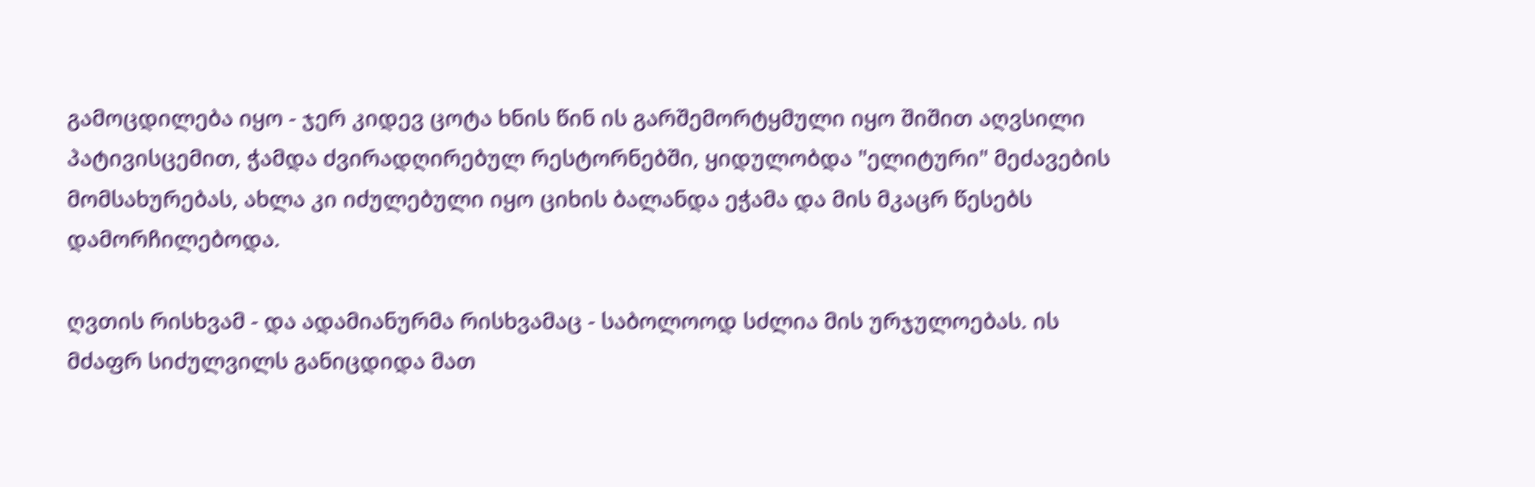გამოცდილება იყო - ჯერ კიდევ ცოტა ხნის წინ ის გარშემორტყმული იყო შიშით აღვსილი პატივისცემით, ჭამდა ძვირადღირებულ რესტორნებში, ყიდულობდა "ელიტური" მეძავების მომსახურებას, ახლა კი იძულებული იყო ციხის ბალანდა ეჭამა და მის მკაცრ წესებს დამორჩილებოდა.

ღვთის რისხვამ - და ადამიანურმა რისხვამაც - საბოლოოდ სძლია მის ურჯულოებას. ის მძაფრ სიძულვილს განიცდიდა მათ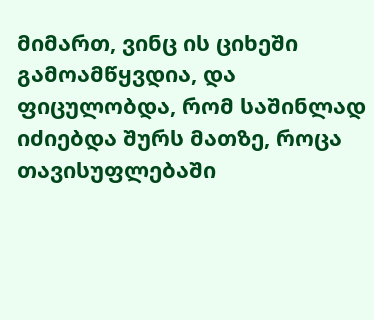მიმართ, ვინც ის ციხეში გამოამწყვდია, და ფიცულობდა, რომ საშინლად იძიებდა შურს მათზე, როცა თავისუფლებაში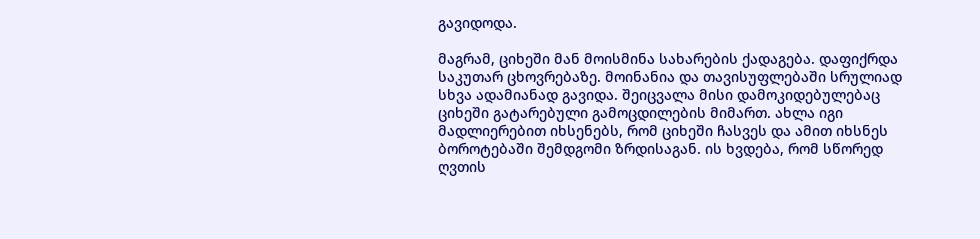გავიდოდა.

მაგრამ, ციხეში მან მოისმინა სახარების ქადაგება. დაფიქრდა საკუთარ ცხოვრებაზე. მოინანია და თავისუფლებაში სრულიად სხვა ადამიანად გავიდა. შეიცვალა მისი დამოკიდებულებაც ციხეში გატარებული გამოცდილების მიმართ. ახლა იგი მადლიერებით იხსენებს, რომ ციხეში ჩასვეს და ამით იხსნეს ბოროტებაში შემდგომი ზრდისაგან. ის ხვდება, რომ სწორედ ღვთის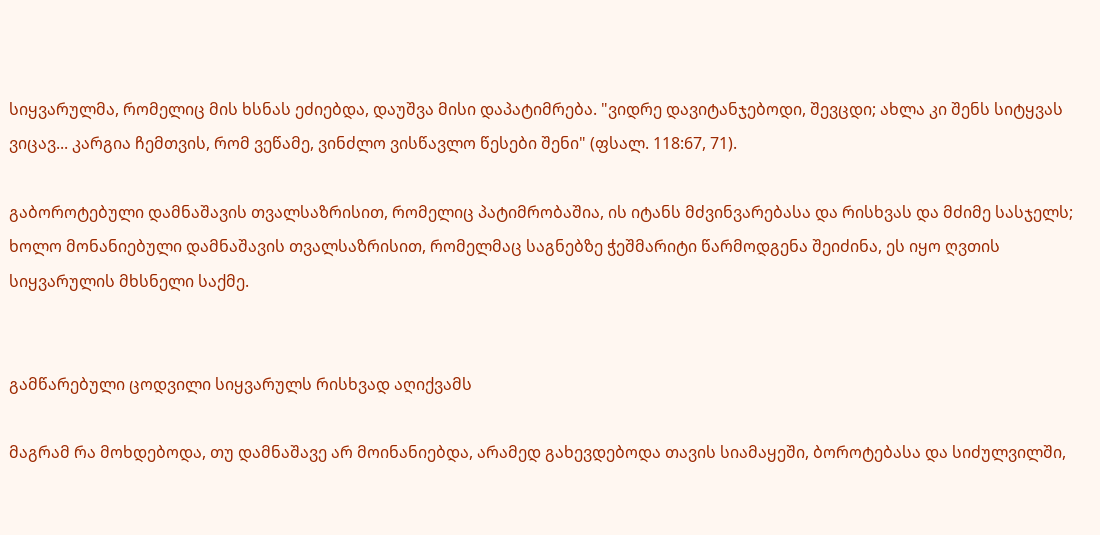სიყვარულმა, რომელიც მის ხსნას ეძიებდა, დაუშვა მისი დაპატიმრება. "ვიდრე დავიტანჯებოდი, შევცდი; ახლა კი შენს სიტყვას ვიცავ... კარგია ჩემთვის, რომ ვეწამე, ვინძლო ვისწავლო წესები შენი" (ფსალ. 118:67, 71).

გაბოროტებული დამნაშავის თვალსაზრისით, რომელიც პატიმრობაშია, ის იტანს მძვინვარებასა და რისხვას და მძიმე სასჯელს; ხოლო მონანიებული დამნაშავის თვალსაზრისით, რომელმაც საგნებზე ჭეშმარიტი წარმოდგენა შეიძინა, ეს იყო ღვთის სიყვარულის მხსნელი საქმე.


გამწარებული ცოდვილი სიყვარულს რისხვად აღიქვამს

მაგრამ რა მოხდებოდა, თუ დამნაშავე არ მოინანიებდა, არამედ გახევდებოდა თავის სიამაყეში, ბოროტებასა და სიძულვილში,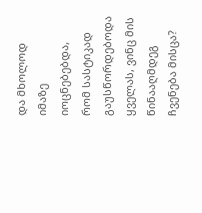და მხოლოდ იმაზე იოცნებებდა, რომ სასტიკად გაუსწორდებოდა ყველას, ვინც მის წინააღმდეგ ჩვენება მისცა?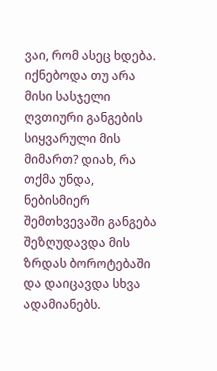ვაი, რომ ასეც ხდება. იქნებოდა თუ არა მისი სასჯელი ღვთიური განგების სიყვარული მის მიმართ? დიახ, რა თქმა უნდა, ნებისმიერ შემთხვევაში განგება შეზღუდავდა მის ზრდას ბოროტებაში და დაიცავდა სხვა ადამიანებს.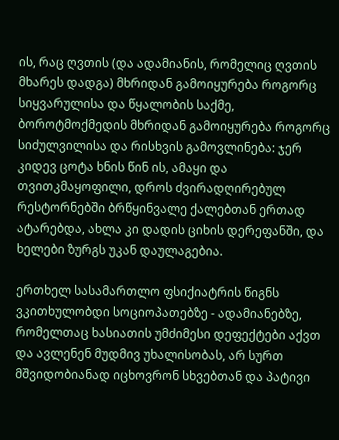ის, რაც ღვთის (და ადამიანის, რომელიც ღვთის მხარეს დადგა) მხრიდან გამოიყურება როგორც სიყვარულისა და წყალობის საქმე, ბოროტმოქმედის მხრიდან გამოიყურება როგორც სიძულვილისა და რისხვის გამოვლინება: ჯერ კიდევ ცოტა ხნის წინ ის, ამაყი და თვითკმაყოფილი, დროს ძვირადღირებულ რესტორნებში ბრწყინვალე ქალებთან ერთად ატარებდა, ახლა კი დადის ციხის დერეფანში, და ხელები ზურგს უკან დაულაგებია.

ერთხელ სასამართლო ფსიქიატრის წიგნს ვკითხულობდი სოციოპათებზე - ადამიანებზე, რომელთაც ხასიათის უმძიმესი დეფექტები აქვთ და ავლენენ მუდმივ უხალისობას, არ სურთ მშვიდობიანად იცხოვრონ სხვებთან და პატივი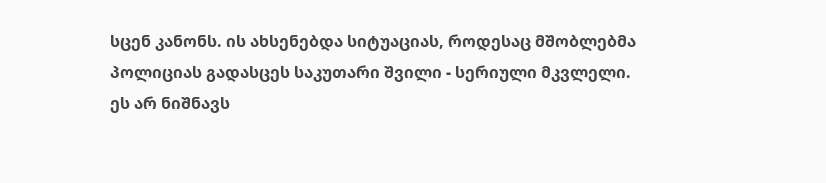სცენ კანონს. ის ახსენებდა სიტუაციას, როდესაც მშობლებმა პოლიციას გადასცეს საკუთარი შვილი - სერიული მკვლელი. ეს არ ნიშნავს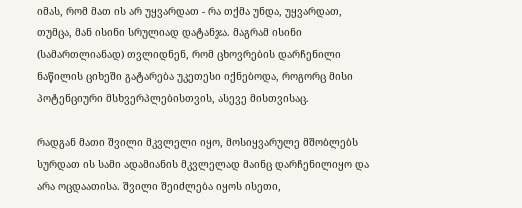იმას, რომ მათ ის არ უყვარდათ - რა თქმა უნდა, უყვარდათ, თუმცა, მან ისინი სრულიად დატანჯა. მაგრამ ისინი (სამართლიანად) თვლიდნენ, რომ ცხოვრების დარჩენილი ნაწილის ციხეში გატარება უკეთესი იქნებოდა, როგორც მისი პოტენციური მსხვერპლებისთვის, ასევე მისთვისაც.

რადგან მათი შვილი მკვლელი იყო, მოსიყვარულე მშობლებს სურდათ ის სამი ადამიანის მკვლელად მაინც დარჩენილიყო და არა ოცდაათისა. შვილი შეიძლება იყოს ისეთი,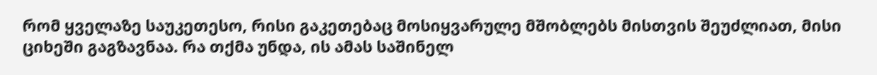რომ ყველაზე საუკეთესო, რისი გაკეთებაც მოსიყვარულე მშობლებს მისთვის შეუძლიათ, მისი ციხეში გაგზავნაა. რა თქმა უნდა, ის ამას საშინელ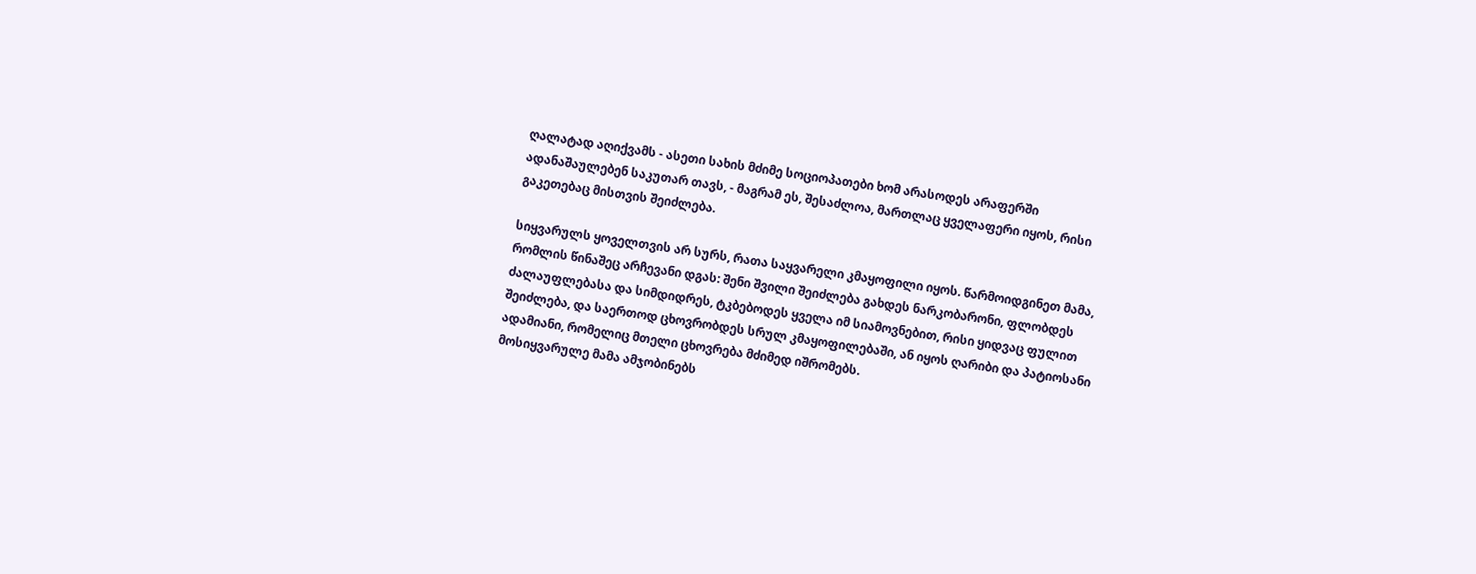ღალატად აღიქვამს - ასეთი სახის მძიმე სოციოპათები ხომ არასოდეს არაფერში ადანაშაულებენ საკუთარ თავს, - მაგრამ ეს, შესაძლოა, მართლაც ყველაფერი იყოს, რისი გაკეთებაც მისთვის შეიძლება.

სიყვარულს ყოველთვის არ სურს, რათა საყვარელი კმაყოფილი იყოს. წარმოიდგინეთ მამა, რომლის წინაშეც არჩევანი დგას: შენი შვილი შეიძლება გახდეს ნარკობარონი, ფლობდეს ძალაუფლებასა და სიმდიდრეს, ტკბებოდეს ყველა იმ სიამოვნებით, რისი ყიდვაც ფულით შეიძლება, და საერთოდ ცხოვრობდეს სრულ კმაყოფილებაში, ან იყოს ღარიბი და პატიოსანი ადამიანი, რომელიც მთელი ცხოვრება მძიმედ იშრომებს.
მოსიყვარულე მამა ამჯობინებს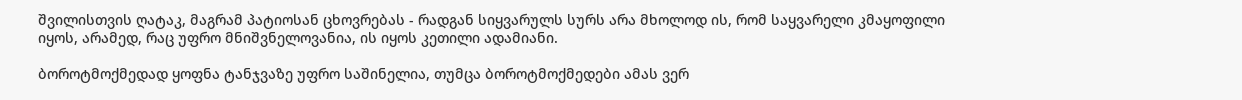შვილისთვის ღატაკ, მაგრამ პატიოსან ცხოვრებას - რადგან სიყვარულს სურს არა მხოლოდ ის, რომ საყვარელი კმაყოფილი იყოს, არამედ, რაც უფრო მნიშვნელოვანია, ის იყოს კეთილი ადამიანი.

ბოროტმოქმედად ყოფნა ტანჯვაზე უფრო საშინელია, თუმცა ბოროტმოქმედები ამას ვერ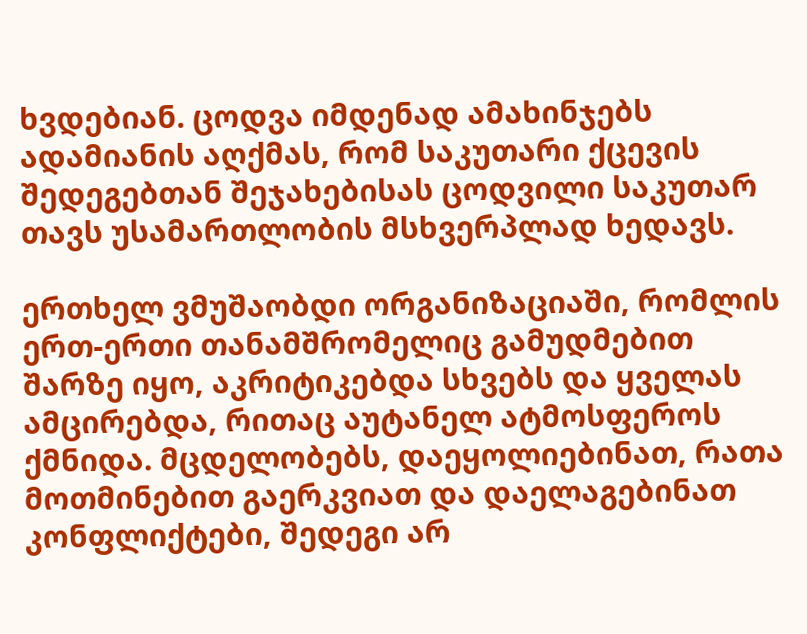ხვდებიან. ცოდვა იმდენად ამახინჯებს ადამიანის აღქმას, რომ საკუთარი ქცევის შედეგებთან შეჯახებისას ცოდვილი საკუთარ თავს უსამართლობის მსხვერპლად ხედავს.

ერთხელ ვმუშაობდი ორგანიზაციაში, რომლის ერთ-ერთი თანამშრომელიც გამუდმებით შარზე იყო, აკრიტიკებდა სხვებს და ყველას ამცირებდა, რითაც აუტანელ ატმოსფეროს ქმნიდა. მცდელობებს, დაეყოლიებინათ, რათა მოთმინებით გაერკვიათ და დაელაგებინათ კონფლიქტები, შედეგი არ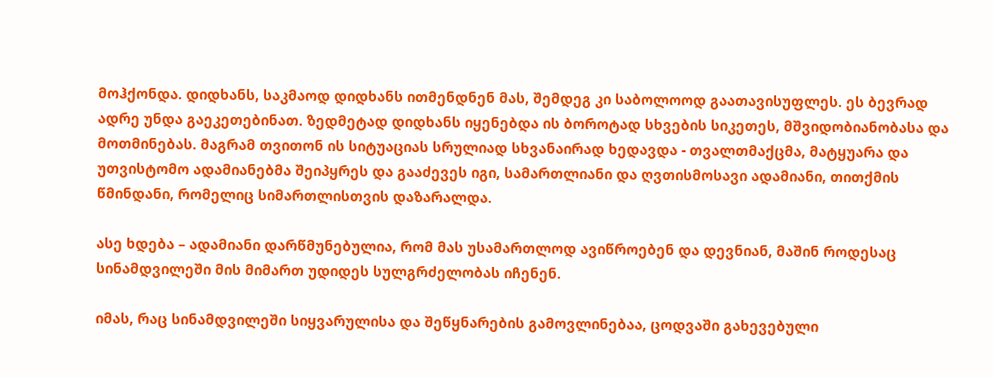მოჰქონდა. დიდხანს, საკმაოდ დიდხანს ითმენდნენ მას, შემდეგ კი საბოლოოდ გაათავისუფლეს. ეს ბევრად ადრე უნდა გაეკეთებინათ. ზედმეტად დიდხანს იყენებდა ის ბოროტად სხვების სიკეთეს, მშვიდობიანობასა და მოთმინებას. მაგრამ თვითონ ის სიტუაციას სრულიად სხვანაირად ხედავდა - თვალთმაქცმა, მატყუარა და უთვისტომო ადამიანებმა შეიპყრეს და გააძევეს იგი, სამართლიანი და ღვთისმოსავი ადამიანი, თითქმის წმინდანი, რომელიც სიმართლისთვის დაზარალდა.

ასე ხდება – ადამიანი დარწმუნებულია, რომ მას უსამართლოდ ავიწროებენ და დევნიან, მაშინ როდესაც სინამდვილეში მის მიმართ უდიდეს სულგრძელობას იჩენენ.

იმას, რაც სინამდვილეში სიყვარულისა და შეწყნარების გამოვლინებაა, ცოდვაში გახევებული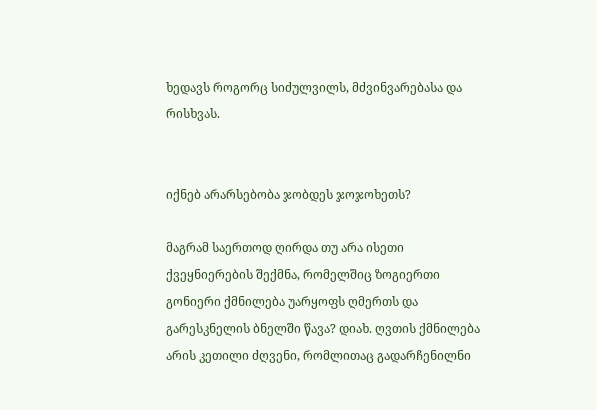ხედავს როგორც სიძულვილს, მძვინვარებასა და რისხვას.


იქნებ არარსებობა ჯობდეს ჯოჯოხეთს?

მაგრამ საერთოდ ღირდა თუ არა ისეთი ქვეყნიერების შექმნა, რომელშიც ზოგიერთი გონიერი ქმნილება უარყოფს ღმერთს და გარესკნელის ბნელში წავა? დიახ. ღვთის ქმნილება არის კეთილი ძღვენი, რომლითაც გადარჩენილნი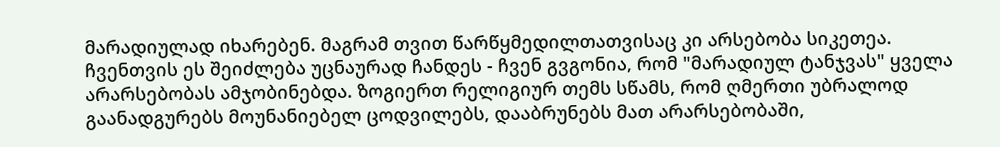მარადიულად იხარებენ. მაგრამ თვით წარწყმედილთათვისაც კი არსებობა სიკეთეა. ჩვენთვის ეს შეიძლება უცნაურად ჩანდეს - ჩვენ გვგონია, რომ "მარადიულ ტანჯვას" ყველა არარსებობას ამჯობინებდა. ზოგიერთ რელიგიურ თემს სწამს, რომ ღმერთი უბრალოდ გაანადგურებს მოუნანიებელ ცოდვილებს, დააბრუნებს მათ არარსებობაში,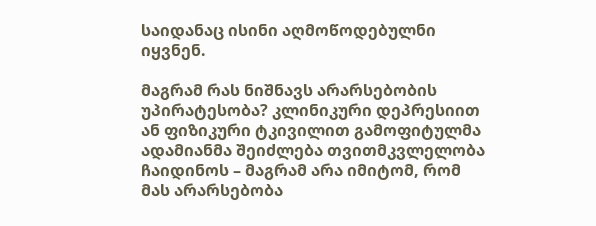საიდანაც ისინი აღმოწოდებულნი იყვნენ.

მაგრამ რას ნიშნავს არარსებობის უპირატესობა? კლინიკური დეპრესიით ან ფიზიკური ტკივილით გამოფიტულმა ადამიანმა შეიძლება თვითმკვლელობა ჩაიდინოს – მაგრამ არა იმიტომ, რომ მას არარსებობა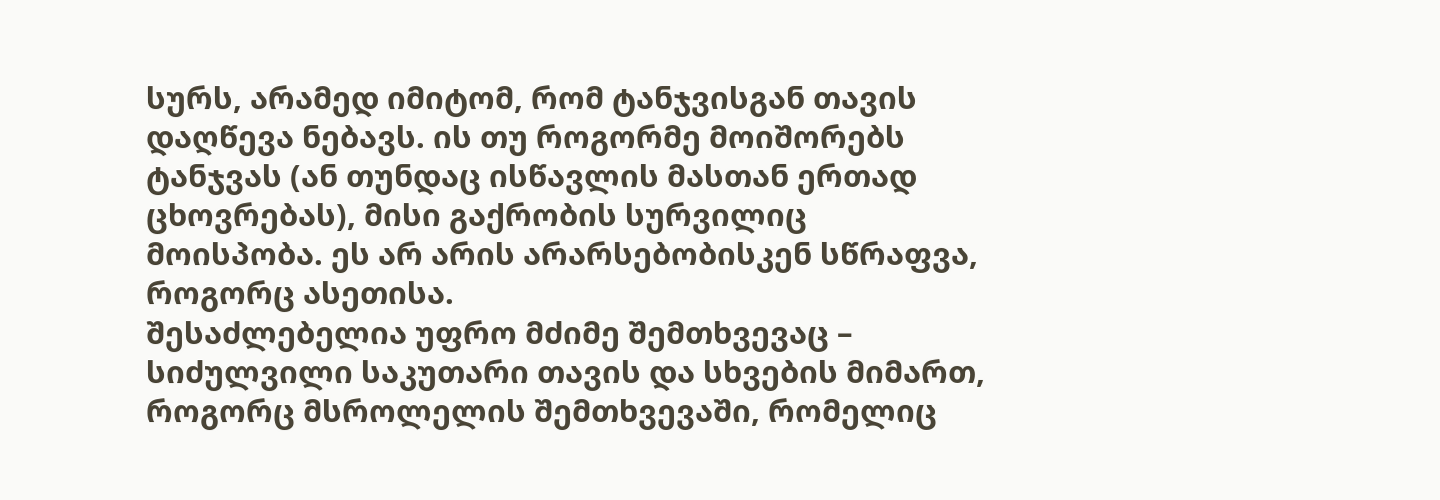სურს, არამედ იმიტომ, რომ ტანჯვისგან თავის დაღწევა ნებავს. ის თუ როგორმე მოიშორებს ტანჯვას (ან თუნდაც ისწავლის მასთან ერთად ცხოვრებას), მისი გაქრობის სურვილიც მოისპობა. ეს არ არის არარსებობისკენ სწრაფვა, როგორც ასეთისა.
შესაძლებელია უფრო მძიმე შემთხვევაც – სიძულვილი საკუთარი თავის და სხვების მიმართ, როგორც მსროლელის შემთხვევაში, რომელიც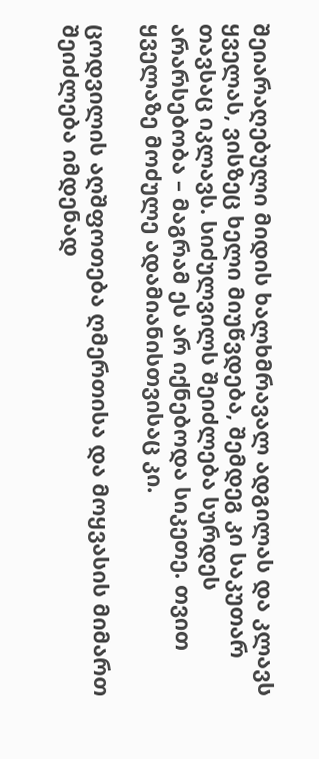შეიარაღებული მიდის ხალხმრავალ ადგილას და კლავს ყველას, ვისზეც ხელი მიუწვდება, შემდეგ კი საკუთარ თავსაც იკლავს. სიძულვილს შეიძლება სურდეს არარსებობა – მაგრამ ეს არ იქნებოდა სიკეთე. თვით ყველაზე მოძულე ადამიანისთვისაც კი.

ცოდვილის აღშფოთება ღმერთისა და მოყვასის მიმართ შეიძლება იმდენად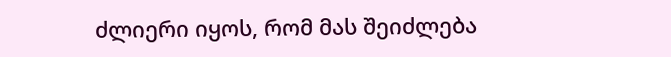ძლიერი იყოს, რომ მას შეიძლება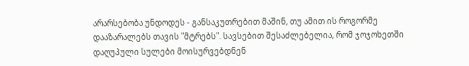არარსებობა უნდოდეს - განსაკუთრებით მაშინ, თუ ამით ის როგორმე დააზარალებს თავის "მტრებს". სავსებით შესაძლებელია, რომ ჯოჯოხეთში დაღუპული სულები მოისურვებდნენ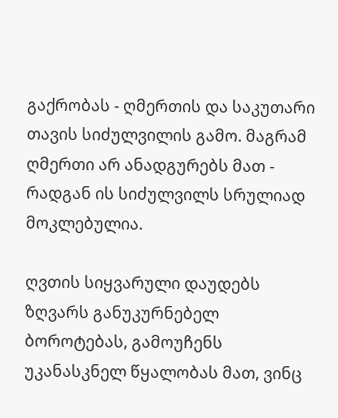გაქრობას - ღმერთის და საკუთარი თავის სიძულვილის გამო. მაგრამ ღმერთი არ ანადგურებს მათ - რადგან ის სიძულვილს სრულიად მოკლებულია.

ღვთის სიყვარული დაუდებს ზღვარს განუკურნებელ ბოროტებას, გამოუჩენს უკანასკნელ წყალობას მათ, ვინც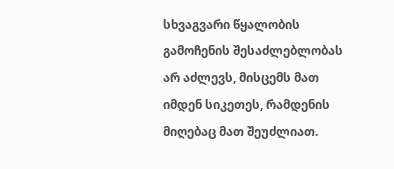სხვაგვარი წყალობის გამოჩენის შესაძლებლობას არ აძლევს, მისცემს მათ იმდენ სიკეთეს, რამდენის მიღებაც მათ შეუძლიათ.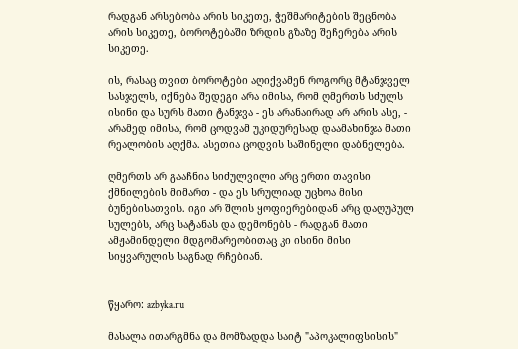რადგან არსებობა არის სიკეთე, ჭეშმარიტების შეცნობა არის სიკეთე, ბოროტებაში ზრდის გზაზე შეჩერება არის სიკეთე.

ის, რასაც თვით ბოროტები აღიქვამენ როგორც მტანჯველ სასჯელს, იქნება შედეგი არა იმისა, რომ ღმერთს სძულს ისინი და სურს მათი ტანჯვა - ეს არანაირად არ არის ასე, - არამედ იმისა, რომ ცოდვამ უკიდურესად დაამახინჯა მათი რეალობის აღქმა. ასეთია ცოდვის საშინელი დაბნელება.

ღმერთს არ გააჩნია სიძულვილი არც ერთი თავისი ქმნილების მიმართ - და ეს სრულიად უცხოა მისი ბუნებისათვის. იგი არ შლის ყოფიერებიდან არც დაღუპულ სულებს, არც სატანას და დემონებს - რადგან მათი ამჟამინდელი მდგომარეობითაც კი ისინი მისი სიყვარულის საგნად რჩებიან.


წყარო: azbyka.ru

მასალა ითარგმნა და მომზადდა საიტ "აპოკალიფსისის"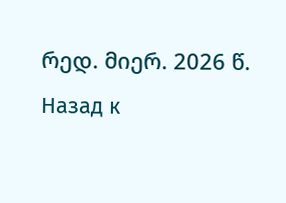რედ. მიერ. 2026 წ.
Назад к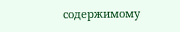содержимому